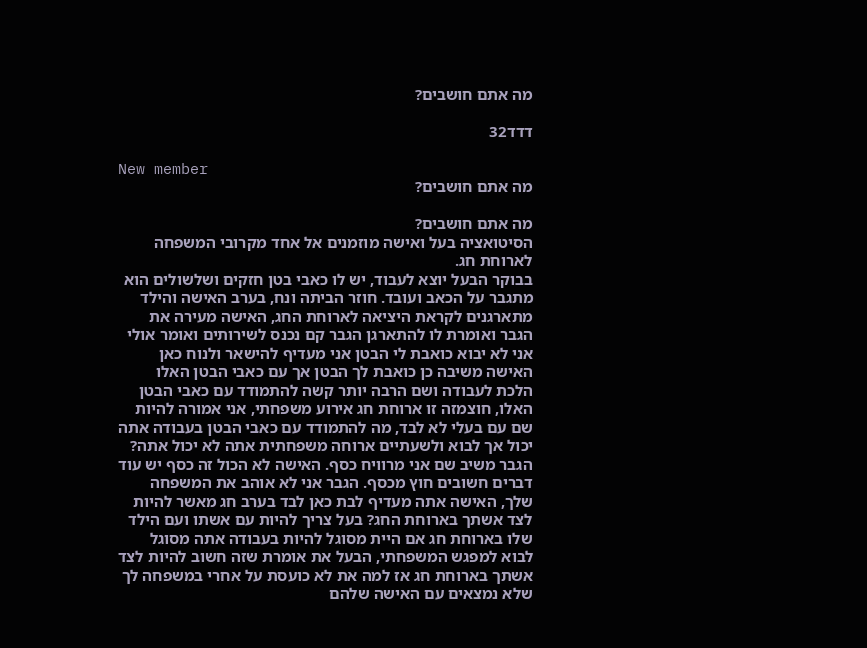מה אתם חושבים?

דדד32

New member
מה אתם חושבים?

מה אתם חושבים?
הסיטואציה בעל ואישה מוזמנים אל אחד מקרובי המשפחה לארוחת חג.
בבוקר הבעל יוצא לעבוד, יש לו כאבי בטן חזקים ושלשולים הוא מתגבר על הכאב ועובד. חוזר הביתה ונח, בערב האישה והילד מתארגנים לקראת היציאה לארוחת החג, האישה מעירה את הגבר ואומרת לו להתארגן הגבר קם נכנס לשירותים ואומר אולי אני לא יבוא כואבת לי הבטן אני מעדיף להישאר ולנוח כאן האישה משיבה כן כואבת לך הבטן אך עם כאבי הבטן האלו הלכת לעבודה ושם הרבה יותר קשה להתמודד עם כאבי הבטן האלו, חוצמזה זו ארוחת חג אירוע משפחתי, אני אמורה להיות שם עם בעלי לא לבד, מה להתמודד עם כאבי הבטן בעבודה אתה יכול אך לבוא ולשעתיים ארוחה משפחתית אתה לא יכול אתה? הגבר משיב שם אני מרוויח כסף. האישה לא הכול זה כסף יש עוד דברים חשובים חוץ מכסף. הגבר אני לא אוהב את המשפחה שלך, האישה אתה מעדיף לבת כאן לבד בערב חג מאשר להיות לצד אשתך בארוחת החג? בעל צריך להיות עם אשתו ועם הילד שלו בארוחת חג אם היית מסוגל להיות בעבודה אתה מסוגל לבוא למפגש המשפחתי, הבעל את אומרת שזה חשוב להיות לצד אשתך בארוחת חג אז למה את לא כועסת על אחרי במשפחה לך שלא נמצאים עם האישה שלהם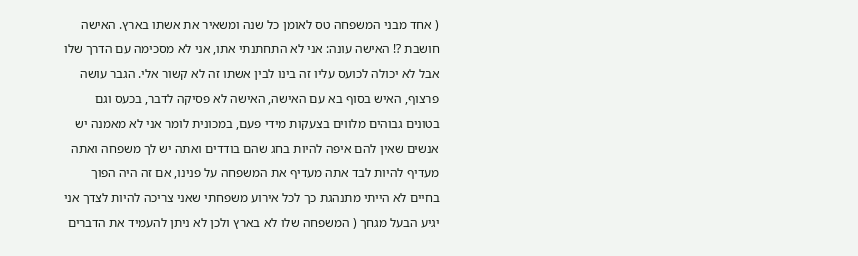( אחד מבני המשפחה טס לאומן כל שנה ומשאיר את אשתו בארץ. האישה חושבת ?! האישה עונה: אני לא התחתנתי אתו, אני לא מסכימה עם הדרך שלו אבל לא יכולה לכועס עליו זה בינו לבין אשתו זה לא קשור אלי. הגבר עושה פרצוף, האיש בסוף בא עם האישה, האישה לא פסיקה לדבר, בכעס וגם בטונים גבוהים מלווים בצעקות מידי פעם, במכונית לומר אני לא מאמנה יש אנשים שאין להם איפה להיות בחג שהם בודדים ואתה יש לך משפחה ואתה מעדיף להיות לבד אתה מעדיף את המשפחה על פנינו, אם זה היה הפוך בחיים לא הייתי מתנהגת כך לכל אירוע משפחתי שאני צריכה להיות לצדך אני יגיע הבעל מגחך ( המשפחה שלו לא בארץ ולכן לא ניתן להעמיד את הדברים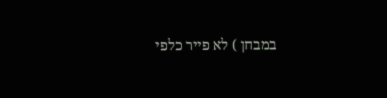במבחן ) לא פייר כלפי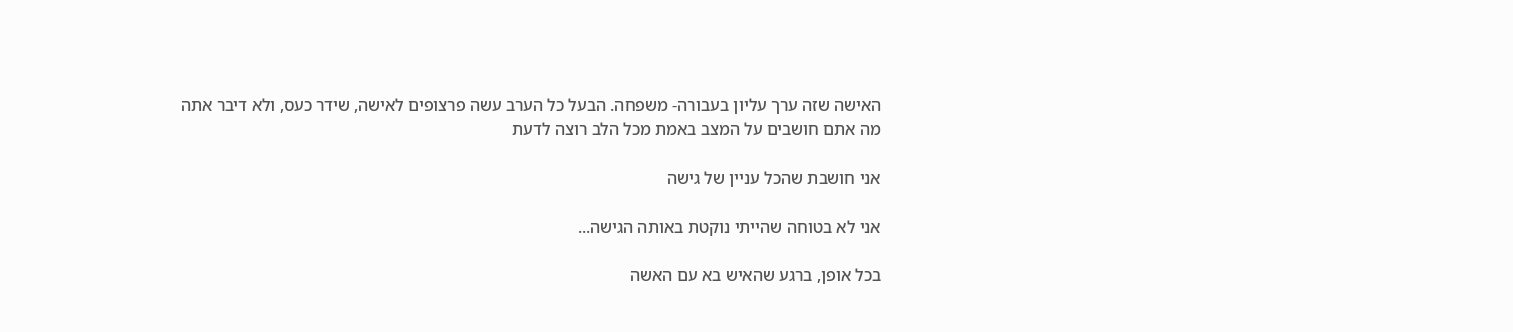האישה שזה ערך עליון בעבורה- משפחה. הבעל כל הערב עשה פרצופים לאישה, שידר כעס, ולא דיבר אתה
מה אתם חושבים על המצב באמת מכל הלב רוצה לדעת

אני חושבת שהכל עניין של גישה

אני לא בטוחה שהייתי נוקטת באותה הגישה...

בכל אופן, ברגע שהאיש בא עם האשה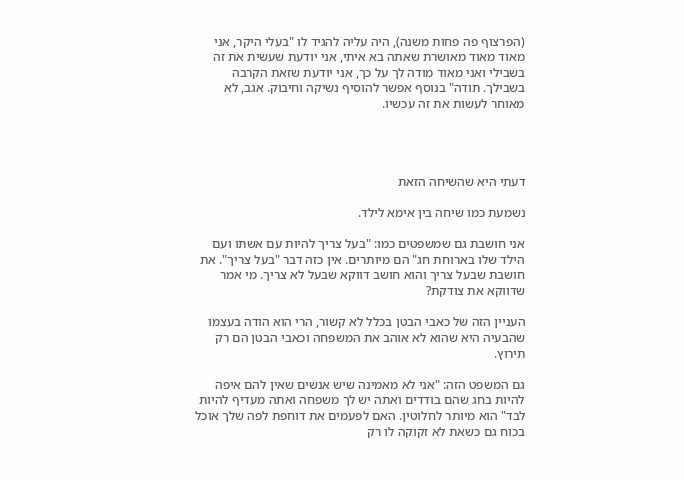(הפרצוף פה פחות משנה), היה עליה להגיד לו "בעלי היקר, אני מאוד מאוד מאושרת שאתה בא איתי, אני יודעת שעשית את זה בשבילי ואני מאוד מודה לך על כך, אני יודעת שזאת הקרבה בשבילך. תודה" בנוסף אפשר להוסיף נשיקה וחיבוק. אגב, לא מאוחר לעשות את זה עכשיו.




דעתי היא שהשיחה הזאת

נשמעת כמו שיחה בין אימא לילד.

אני חושבת גם שמשפטים כמו: "בעל צריך להיות עם אשתו ועם הילד שלו בארוחת חג" הם מיותרים. אין כזה דבר "בעל צריך". את חושבת שבעל צריך והוא חושב דווקא שבעל לא צריך. מי אמר שדווקא את צודקת?

העניין הזה של כאבי הבטן בכלל לא קשור, הרי הוא הודה בעצמו שהבעיה היא שהוא לא אוהב את המשפחה וכאבי הבטן הם רק תירוץ.

גם המשפט הזה: "אני לא מאמינה שיש אנשים שאין להם איפה להיות בחג שהם בודדים ואתה יש לך משפחה ואתה מעדיף להיות לבד" הוא מיותר לחלוטין. האם לפעמים את דוחפת לפה שלך אוכל בכוח גם כשאת לא זקוקה לו רק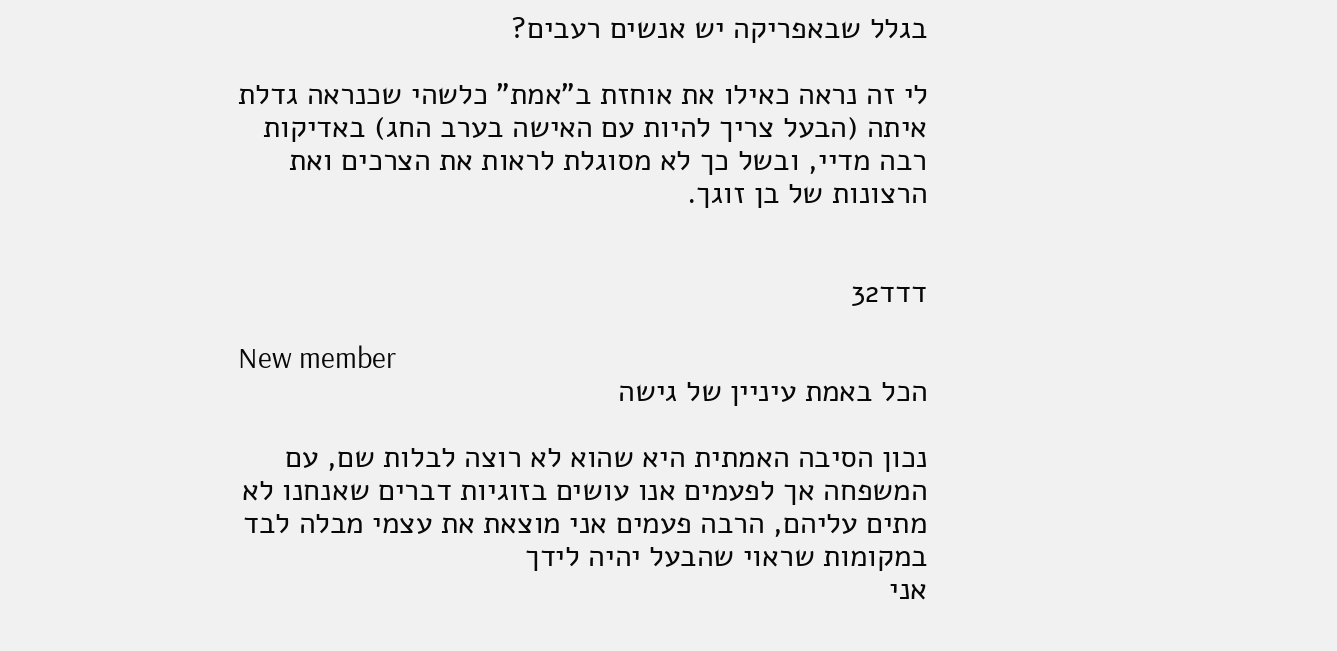בגלל שבאפריקה יש אנשים רעבים?

לי זה נראה כאילו את אוחזת ב"אמת" כלשהי שכנראה גדלת איתה (הבעל צריך להיות עם האישה בערב החג) באדיקות רבה מדיי, ובשל כך לא מסוגלת לראות את הצרכים ואת הרצונות של בן זוגך.


דדד32

New member
הכל באמת עיניין של גישה

נכון הסיבה האמתית היא שהוא לא רוצה לבלות שם, עם המשפחה אך לפעמים אנו עושים בזוגיות דברים שאנחנו לא מתים עליהם, הרבה פעמים אני מוצאת את עצמי מבלה לבד במקומות שראוי שהבעל יהיה לידך
אני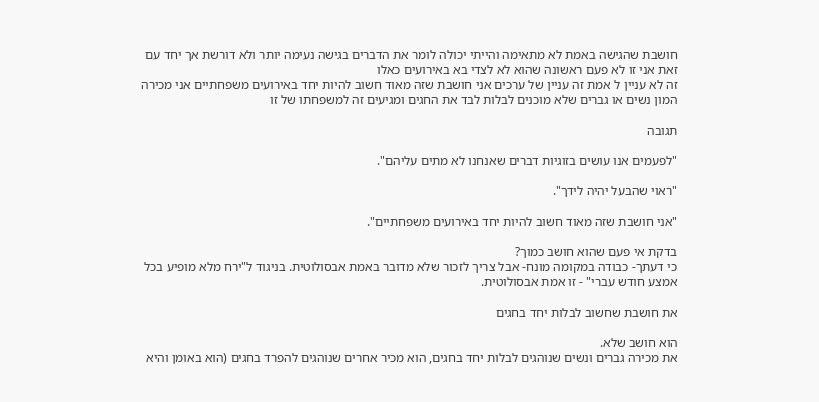חושבת שהגישה באמת לא מתאימה והייתי יכולה לומר את הדברים בגישה נעימה יותר ולא דורשת אך יחד עם זאת אני זו לא פעם ראשונה שהוא לא לצדי בא באירועים כאלו
זה לא עניין ל אמת זה עניין של ערכים אני חושבת שזה מאוד חשוב להיות יחד באירועים משפחתיים אני מכירה המון נשים או גברים שלא מוכנים לבלות לבד את החגים ומגיעים זה למשפחתו של זו

תגובה

"לפעמים אנו עושים בזוגיות דברים שאנחנו לא מתים עליהם".

"ראוי שהבעל יהיה לידך".

"אני חושבת שזה מאוד חשוב להיות יחד באירועים משפחתיים".

בדקת אי פעם שהוא חושב כמוך?
כי דעתך- כבודה במקומה מונח- אבל צריך לזכור שלא מדובר באמת אבסולוטית. בניגוד ל"ירח מלא מופיע בכל אמצע חודש עברי" - זו אמת אבסולוטית.

את חושבת שחשוב לבלות יחד בחגים

הוא חושב שלא.
את מכירה גברים ונשים שנוהגים לבלות יחד בחגים, הוא מכיר אחרים שנוהגים להפרד בחגים (הוא באומן והיא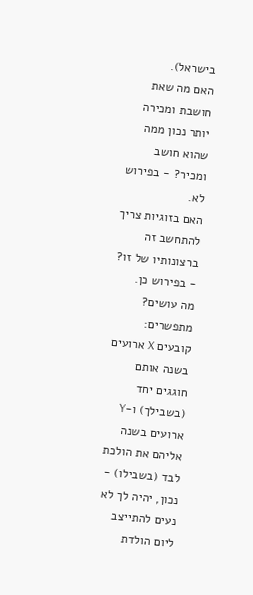בישראל).
האם מה שאת חושבת ומכירה יותר נכון ממה שהוא חושב ומכיר? - בפירוש לא.
האם בזוגיות צריך להתחשב זה ברצונותיו של זו? - בפירוש כן.
מה עושים? מתפשרים: קובעים X ארועים בשנה אותם חוגגים יחד (בשבילך) ו-Y ארועים בשנה אליהם את הולכת לבד (בשבילו) - נכון, יהיה לך לא נעים להתייצב ליום הולדת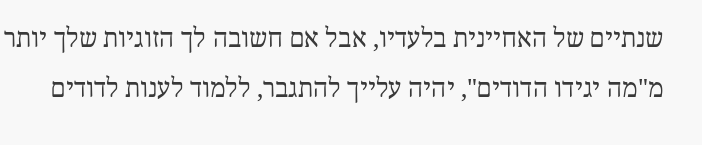שנתיים של האחיינית בלעדיו, אבל אם חשובה לך הזוגיות שלך יותר מ"מה יגידו הדודים", יהיה עלייך להתגבר, ללמוד לענות לדודים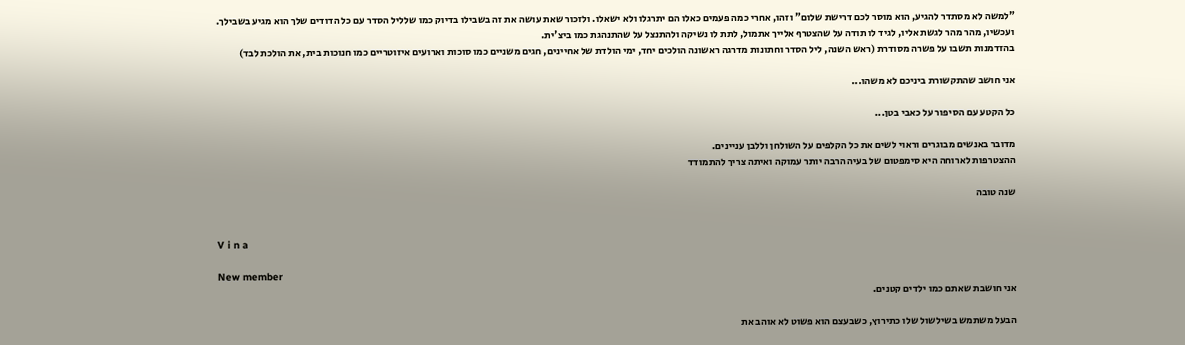"למשה לא מסתדר להגיע, הוא מוסר לכם דרישת שלום" וזהו, אחרי כמה פעמים כאלו הם יתרגלו ולא ישאלו. ולזכור שאת עושה את זה בשבילו בדיוק כמו שלליל הסדר עם כל הדודים שלך הוא מגיע בשבילך.
ועכשיו, מהר מהר לגשת אליו, לגיד לו תודה על שהצטרף אלייך אתמול, לתת לו נשיקה ולהתנצל על שהתנהגת כמו ביצ'ית.
בהזדמנות תשבו על פשרה מסודרת (ראש השנה, ליל הסדר וחתונות מדרגה ראשונה הולכים יחד, ימי הולדת של אחיינים, חגים משניים כמו סוכות וארועים איזוטריים כמו חנוכות בית, את הולכת לבד)

אני חושב שהתקשורת ביניכם לא משהו...

כל הקטע עם הסיפור על כאבי בטן...

מדובר באנשים מבוגרים וראוי לשים את כל הקלפים על השולחן וללבן עניינים.
ההצטרפות לארוחה היא סימפטום של בעיה הרבה יותר עמוקה ואיתה צריך להתמודד

שנה טובה


V i n a

New member
אני חושבת שאתם כמו ילדים קטנים.

הבעל משתמש בשילשול שלו כתירוץ, כשבעצם הוא פשוט לא אוהב את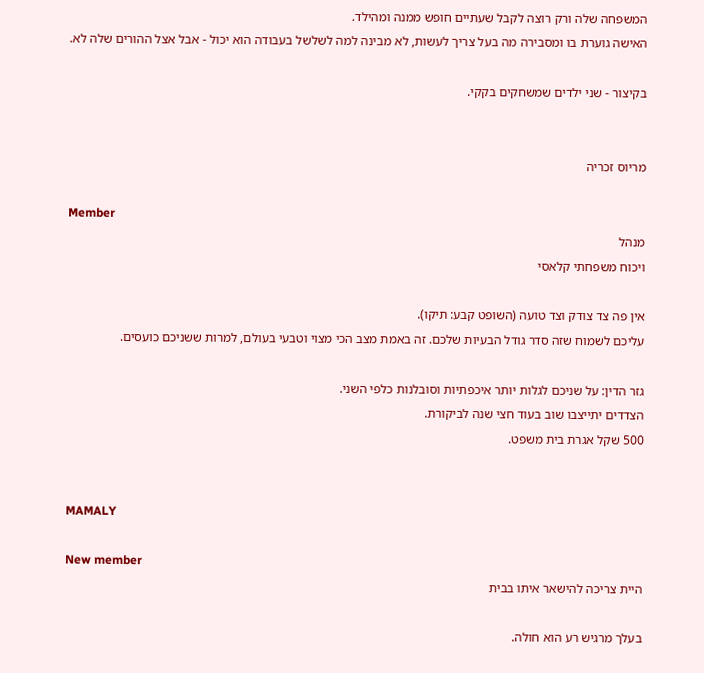המשפחה שלה ורק רוצה לקבל שעתיים חופש ממנה ומהילד.
האישה גוערת בו ומסבירה מה בעל צריך לעשות, לא מבינה למה לשלשל בעבודה הוא יכול - אבל אצל ההורים שלה לא.

בקיצור - שני ילדים שמשחקים בקקי.


מריוס זכריה

Member
מנהל
ויכוח משפחתי קלאסי

אין פה צד צודק וצד טועה (השופט קבע: תיקו).
עליכם לשמוח שזה סדר גודל הבעיות שלכם. זה באמת מצב הכי מצוי וטבעי בעולם, למרות ששניכם כועסים.

גזר הדין: על שניכם לגלות יותר איכפתיות וסובלנות כלפי השני.
הצדדים יתייצבו שוב בעוד חצי שנה לביקורת.
500 שקל אגרת בית משפט.


MAMALY

New member
היית צריכה להישאר איתו בבית

בעלך מרגיש רע הוא חולה.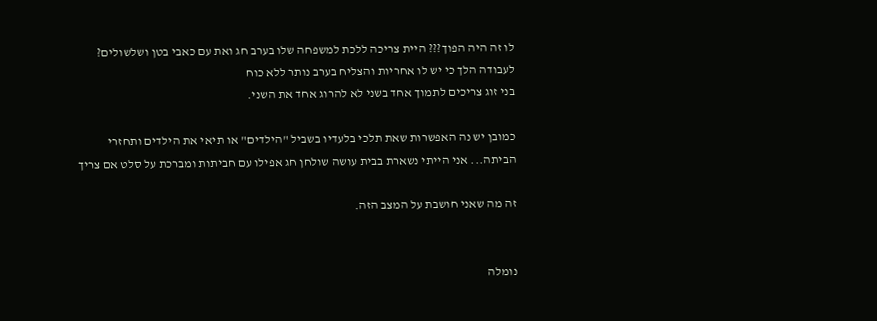לו זה היה הפוך??? היית צריכה ללכת למשפחה שלו בערב חג ואת עם כאבי בטן ושלשולים?
לעבודה הלך כי יש לו אחריות והצליח בערב נותר ללא כוח
בני זוג צריכים לתמוך אחד בשני לא להרוג אחד את השני.

כמובן יש נה האפשרות שאת תלכי בלעדיו בשביל "הילדים" או תיאי את הילדים ותחזרי הביתה... אני הייתי נשארת בבית עושה שולחן חג אפילו עם חביתות ומברכת על סלט אם צריך

זה מה שאני חושבת על המצב הזה.


נומלה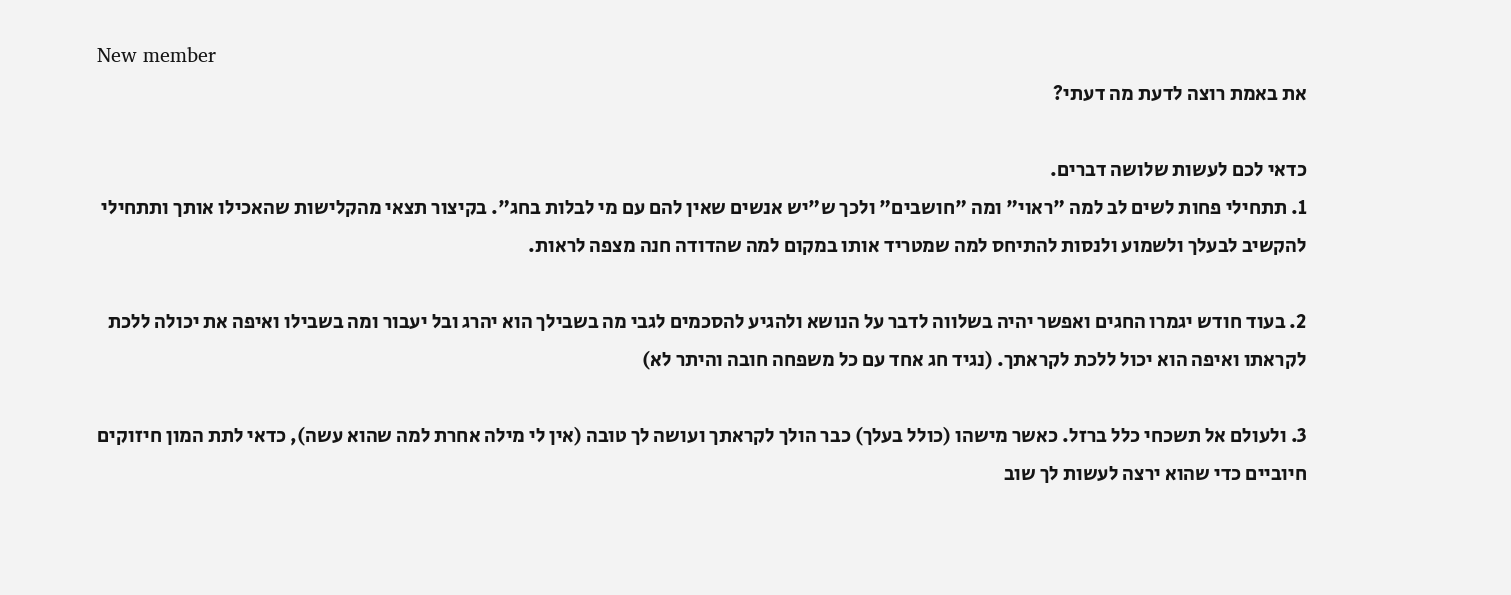New member
את באמת רוצה לדעת מה דעתי?

כדאי לכם לעשות שלושה דברים.
1. תתחילי פחות לשים לב למה "ראוי" ומה "חושבים" ולכך ש"יש אנשים שאין להם עם מי לבלות בחג". בקיצור תצאי מהקלישות שהאכילו אותך ותתחילי להקשיב לבעלך ולשמוע ולנסות להתיחס למה שמטריד אותו במקום למה שהדודה חנה מצפה לראות.

2. בעוד חודש יגמרו החגים ואפשר יהיה בשלווה לדבר על הנושא ולהגיע להסכמים לגבי מה בשבילך הוא יהרג ובל יעבור ומה בשבילו ואיפה את יכולה ללכת לקראתו ואיפה הוא יכול ללכת לקראתך. (נגיד חג אחד עם כל משפחה חובה והיתר לא)

3. ולעולם אל תשכחי כלל ברזל. כאשר מישהו (כולל בעלך) כבר הולך לקראתך ועושה לך טובה (אין לי מילה אחרת למה שהוא עשה), כדאי לתת המון חיזוקים חיוביים כדי שהוא ירצה לעשות לך שוב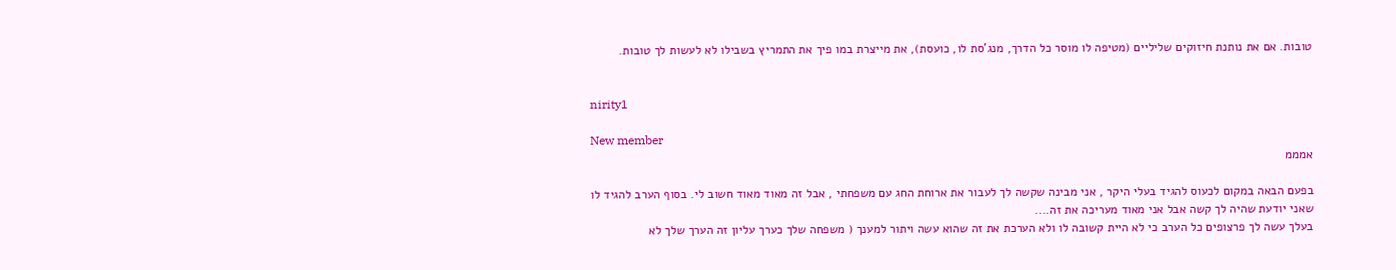טובות. אם את נותנת חיזוקים שליליים (מטיפה לו מוסר כל הדרך, מנג'סת לו, כועסת), את מייצרת במו פיך את התמריץ בשבילו לא לעשות לך טובות.


nirity1

New member
אמממ

בפעם הבאה במקום לכעוס להגיד בעלי היקר , אני מבינה שקשה לך לעבור את ארוחת החג עם משפחתי , אבל זה מאוד מאוד חשוב לי. בסוף הערב להגיד לו שאני יודעת שהיה לך קשה אבל אני מאוד מעריכה את זה....
בעלך עשה לך פרצופים כל הערב כי לא היית קשובה לו ולא הערכת את זה שהוא עשה ויתור למענך ( משפחה שלך כערך עליון זה הערך שלך לא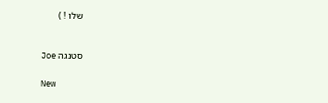שלו ! )


סטנגה Joe

New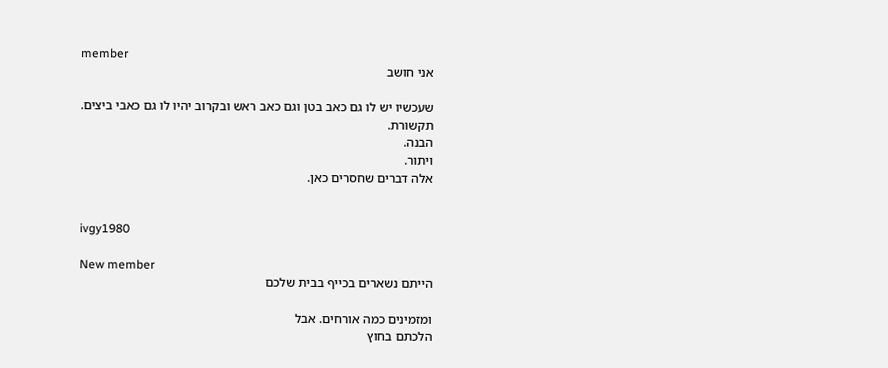member
אני חושב

שעכשיו יש לו גם כאב בטן וגם כאב ראש ובקרוב יהיו לו גם כאבי ביצים.
תקשורת.
הבנה.
ויתור.
אלה דברים שחסרים כאן.


ivgy1980

New member
הייתם נשארים בכייף בבית שלכם

ומזמינים כמה אורחים. אבל
הלכתם בחוץ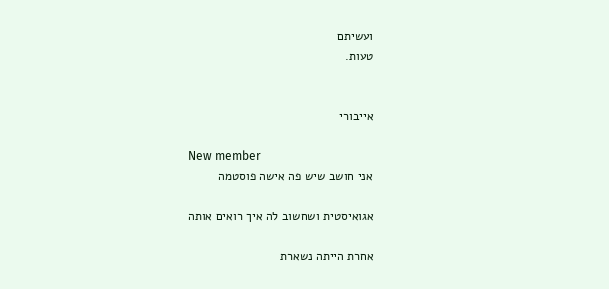ועשיתם
טעות.


אייבורי

New member
אני חושב שיש פה אישה פוסטמה

אגואיסטית ושחשוב לה איך רואים אותה

אחרת הייתה נשארת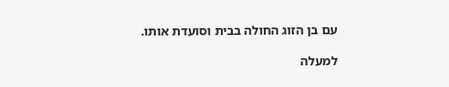עם בן הזוג החולה בבית וסועדת אותו.

למעלה